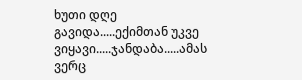ხუთი დღე გავიდა.....ექიმთან უკვე ვიყავი.....ჯანდაბა.....ამას ვერც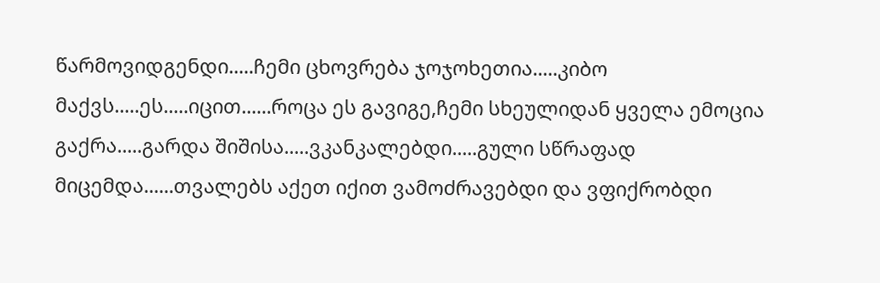წარმოვიდგენდი.....ჩემი ცხოვრება ჯოჯოხეთია.....კიბო მაქვს.....ეს.....იცით......როცა ეს გავიგე,ჩემი სხეულიდან ყველა ემოცია გაქრა.....გარდა შიშისა.....ვკანკალებდი.....გული სწრაფად მიცემდა......თვალებს აქეთ იქით ვამოძრავებდი და ვფიქრობდი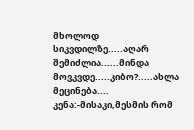მხოლოდ სიკვდილზე.....აღარ შემიძლია......მინდა მოვკვდე.....კიბო?.....ახლა მეცინება....
კენა:-მისაკი,მესმის რომ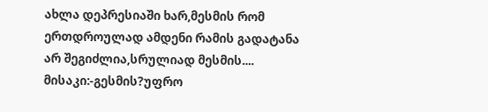ახლა დეპრესიაში ხარ,მესმის რომ ერთდროულად ამდენი რამის გადატანა არ შეგიძლია,სრულიად მესმის....
მისაკი:-გესმის?უფრო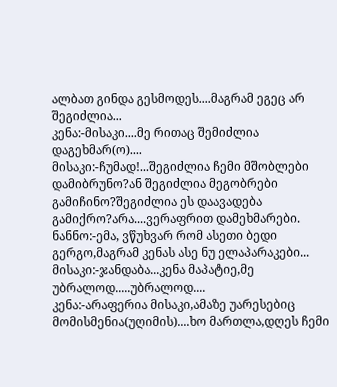ალბათ გინდა გესმოდეს....მაგრამ ეგეც არ შეგიძლია...
კენა:-მისაკი....მე რითაც შემიძლია დაგეხმარ(ო)....
მისაკი:-ჩუმად!...შეგიძლია ჩემი მშობლები დამიბრუნო?ან შეგიძლია მეგობრები გამიჩინო?შეგიძლია ეს დაავადება გამიქრო?არა....ვერაფრით დამეხმარები.
ნანნო:-ემა, ვწუხვარ რომ ასეთი ბედი გერგო,მაგრამ კენას ასე ნუ ელაპარაკები...
მისაკი:-ჯანდაბა...კენა მაპატიე,მე უბრალოდ.....უბრალოდ....
კენა:-არაფერია მისაკი,ამაზე უარესებიც მომისმენია(უღიმის)....ხო მართლა,დღეს ჩემი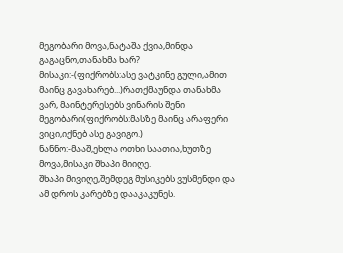მეგობარი მოვა,ნატაშა ქვია,მინდა გაგაცნო,თანახმა ხარ?
მისაკი:-(ფიქრობს:ასე ვატკინე გული,ამით მაინც გავახარებ...)რათქმაუნდა თანახმა ვარ, მაინტერესებს ვინარის შენი მეგობარი(ფიქრობს:მასზე მაინც არაფერი ვიცი,იქნებ ასე გავიგო.)
ნანნო:-მააშ,ეხლა ოთხი საათია,ხუთზე მოვა,მისაკი შხაპი მიიღე.
შხაპი მივიღე,შემდეგ მუსიკებს ვუსმენდი და ამ დროს კარებზე დააკაკუნეს.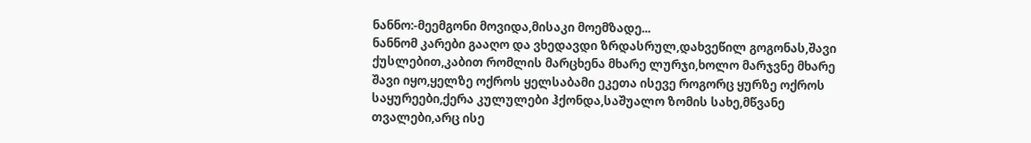ნანნო:-მეემგონი მოვიდა,მისაკი მოემზადე...
ნანნომ კარები გააღო და ვხედავდი ზრდასრულ,დახვეწილ გოგონას,შავი ქუსლებით,კაბით რომლის მარცხენა მხარე ლურჯი,ხოლო მარჯვნე მხარე შავი იყო,ყელზე ოქროს ყელსაბამი ეკეთა ისევე როგორც ყურზე ოქროს საყურეები,ქერა კულულები ჰქონდა,საშუალო ზომის სახე,მწვანე თვალები,არც ისე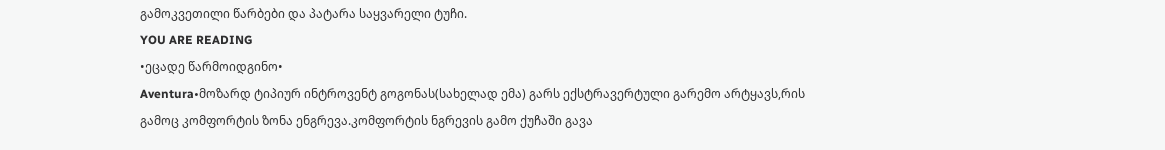გამოკვეთილი წარბები და პატარა საყვარელი ტუჩი.
YOU ARE READING
•ეცადე წარმოიდგინო•
Aventura•მოზარდ ტიპიურ ინტროვენტ გოგონას(სახელად ემა) გარს ექსტრავერტული გარემო არტყავს,რის გამოც კომფორტის ზონა ენგრევა.კომფორტის ნგრევის გამო ქუჩაში გავა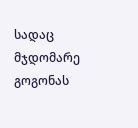სადაც მჯდომარე გოგონას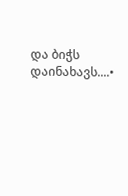და ბიჭს დაინახავს....•